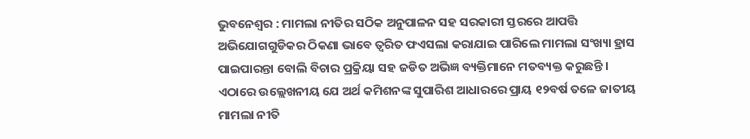ଭୁବନେଶ୍ୱର : ମାମଲା ନୀତିର ସଠିକ ଅନୁପାଳନ ସହ ସରକାରୀ ସ୍ତରରେ ଆପତ୍ତି ଅଭିଯୋଗଗୁଡିକର ଠିକଣା ଭାବେ ତ୍ୱରିତ ଫଏସଲା କରାଯାଇ ପାରିଲେ ମାମଲା ସଂଖ୍ୟା ହ୍ରାସ ପାଇପାରନ୍ତା ବୋଲି ବିଚାର ପ୍ରକ୍ରିୟା ସହ ଜଡିତ ଅଭିଜ୍ଞ ବ୍ୟକ୍ତିମାନେ ମତବ୍ୟକ୍ତ କରୁଛନ୍ତି ।
ଏଠାରେ ଉଲ୍ଲେଖନୀୟ ଯେ ଅର୍ଥ କମିଶନଙ୍କ ସୁପାରିଶ ଆଧାରରେ ପ୍ରାୟ ୧୨ବର୍ଷ ତଳେ ଜାତୀୟ ମାମଲା ନୀତି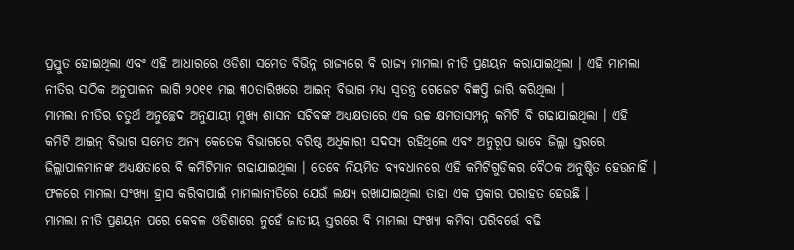ପ୍ରସ୍ତୁତ ହୋଇଥିଲା ଏବଂ ଏହି ଆଧାରରେ ଓଡିଶା ସମେତ ବିଭିନ୍ନ ରାଜ୍ୟରେ ବି ରାଜ୍ୟ ମାମଲା ନୀତି ପ୍ରଣୟନ କରାଯାଇଥିଲା । ଏହି ମାମଲା ନୀତିର ସଠିକ ଅନୁପାଳନ ଲାଗି ୨୦୧୧ ମଇ ୩୦ତାରିଖରେ ଆଇନ୍ ବିଭାଗ ମଧ୍ୟ ସ୍ୱତନ୍ତ୍ର ଗେଜେଟ ବିଜ୍ଞପ୍ତି ଜାରି କରିଥିଲା ।
ମାମଲା ନୀତିର ଚତୁର୍ଥ ଅନୁଚ୍ଛେଦ ଅନୁଯାୟୀ ମୁଖ୍ୟ ଶାସନ ସଚିବଙ୍କ ଅଧ୍ୟକ୍ଷତାରେ ଏକ ଉଚ୍ଚ କ୍ଷମତାସମ୍ପନ୍ନ କମିଟି ବି ଗଢାଯାଇଥିଲା । ଏହି କମିଟି ଆଇନ୍ ବିଭାଗ ସମେତ ଅନ୍ୟ କେତେକ ବିଭାଗରେ ବରିଷ୍ଠ ଅଧିକାରୀ ସଦସ୍ୟ ରହିଥିଲେ ଏବଂ ଅନୁରୂପ ଭାବେ ଜିଲ୍ଲା ସ୍ତରରେ ଜିଲ୍ଲାପାଳମାନଙ୍କ ଅଧ୍ୟକ୍ଷତାରେ ବି କମିଟିମାନ ଗଢାଯାଇଥିଲା । ତେବେ ନିୟମିତ ବ୍ୟବଧାନରେ ଏହି କମିଟିଗୁଡିକର ବୈଠକ ଅନୁଷ୍ଠିତ ହେଉନାହିଁ । ଫଳରେ ମାମଲା ସଂଖ୍ୟା ହ୍ରାସ କରିବାପାଇଁ ମାମଲାନୀତିରେ ଯେଉଁ ଲକ୍ଷ୍ୟ ରଖାଯାଇଥିଲା ତାହା ଏକ ପ୍ରକାର ପରାହତ ହେଉଛି ।
ମାମଲା ନୀତି ପ୍ରଣୟନ ପରେ କେବଳ ଓଡିଶାରେ ନୁହେଁ ଜାତୀୟ ସ୍ତରରେ ବି ମାମଲା ସଂଖ୍ୟା କମିବା ପରିବର୍ତ୍ତେ ବଢି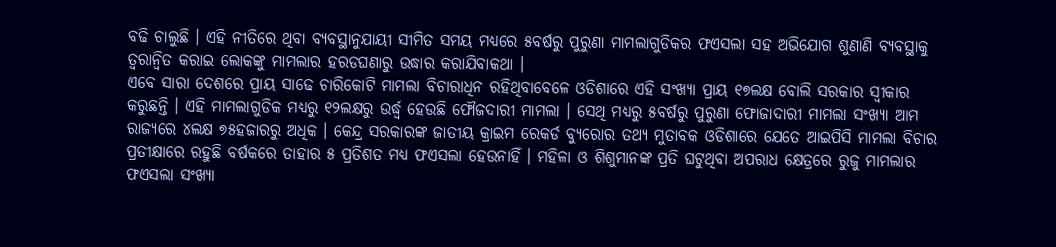ବଢି ଚାଲୁଛି । ଏହି ନୀତିରେ ଥିବା ବ୍ୟବସ୍ଥାନୁଯାୟୀ ସୀମିତ ସମୟ ମଧ୍ୟରେ ୫ବର୍ଷରୁ ପୁରୁଣା ମାମଲାଗୁଡିକର ଫଏସଲା ସହ ଅଭିଯୋଗ ଶୁଣାଣି ବ୍ୟବସ୍ଥାକୁ ତ୍ୱରାନ୍ୱିତ କରାଇ ଲୋକଙ୍କୁ ମାମଲାର ହରଡଘଣାରୁ ଉଦ୍ଧାର କରାଯିବାକଥା ।
ଏବେ ସାରା ଦେଶରେ ପ୍ରାୟ ସାଢେ ଚାରିକୋଟି ମାମଲା ବିଚାରାଧିନ ରହିଥିବାବେଳେ ଓଡିଶାରେ ଏହି ସଂଖ୍ୟା ପ୍ରାୟ ୧୭ଲକ୍ଷ ବୋଲି ସରକାର ସ୍ୱୀକାର କରୁଛନ୍ତି । ଏହି ମାମଲାଗୁଡିକ ମଧ୍ୟରୁ ୧୨ଲକ୍ଷରୁ ଉର୍ଦ୍ଧ୍ୱ ହେଉଛି ଫୌଜଦାରୀ ମାମଲା । ସେଥି ମଧ୍ୟରୁ ୫ବର୍ଷରୁ ପୁରୁଣା ଫୋଜାଦାରୀ ମାମଲା ସଂଖ୍ୟା ଆମ ରାଜ୍ୟରେ ୪ଲକ୍ଷ ୭୫ହଜାରରୁ ଅଧିକ । କେନ୍ଦ୍ର ସରକାରଙ୍କ ଜାତୀୟ କ୍ରାଇମ ରେକର୍ଡ ବ୍ୟୁରୋର ତଥ୍ୟ ମୁତାବକ ଓଡିଶାରେ ଯେତେ ଆଇପିସି ମାମଲା ବିଚାର ପ୍ରତୀକ୍ଷାରେ ରହୁଛି ବର୍ଷକରେ ତାହାର ୫ ପ୍ରତିଶତ ମଧ୍ୟ ଫଏସଲା ହେଉନାହିଁ । ମହିଳା ଓ ଶିଶୁମାନଙ୍କ ପ୍ରତି ଘଟୁଥିବା ଅପରାଧ କ୍ଷେତ୍ରରେ ରୁଜୁ ମାମଲାର ଫଏସଲା ସଂଖ୍ୟା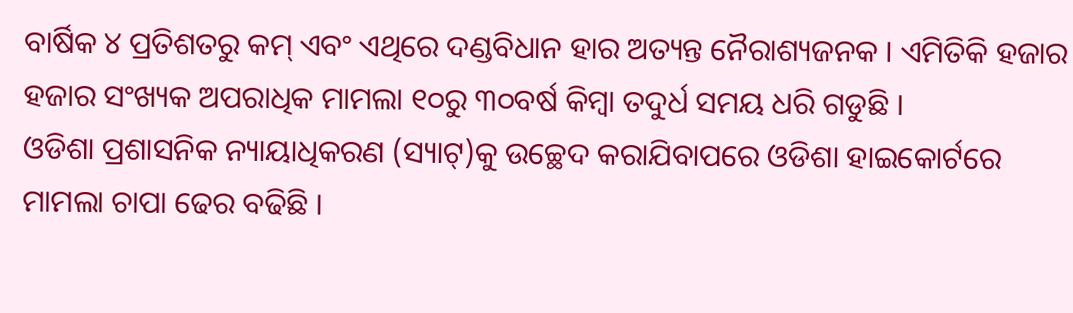ବାର୍ଷିକ ୪ ପ୍ରତିଶତରୁ କମ୍ ଏବଂ ଏଥିରେ ଦଣ୍ଡବିଧାନ ହାର ଅତ୍ୟନ୍ତ ନୈରାଶ୍ୟଜନକ । ଏମିତିକି ହଜାର ହଜାର ସଂଖ୍ୟକ ଅପରାଧିକ ମାମଲା ୧୦ରୁ ୩୦ବର୍ଷ କିମ୍ବା ତଦୁର୍ଧ ସମୟ ଧରି ଗଡୁଛି ।
ଓଡିଶା ପ୍ରଶାସନିକ ନ୍ୟାୟାଧିକରଣ (ସ୍ୟାଟ୍)କୁ ଉଚ୍ଛେଦ କରାଯିବାପରେ ଓଡିଶା ହାଇକୋର୍ଟରେ ମାମଲା ଚାପା ଢେର ବଢିଛି ।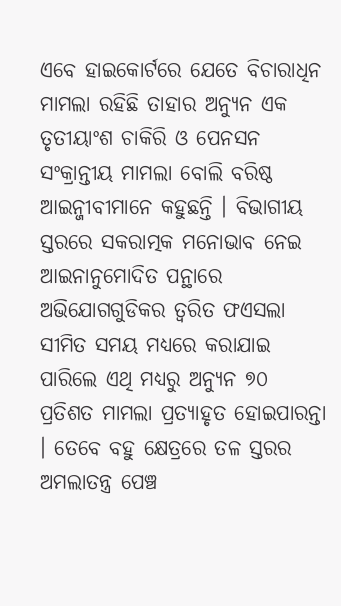ଏବେ ହାଇକୋର୍ଟରେ ଯେତେ ବିଚାରାଧିନ ମାମଲା ରହିଛି ତାହାର ଅନ୍ୟୁନ ଏକ ତୃତୀୟାଂଶ ଚାକିରି ଓ ପେନସନ ସଂକ୍ରାନ୍ତୀୟ ମାମଲା ବୋଲି ବରିଷ୍ଠ ଆଇନ୍ଜୀବୀମାନେ କହୁଛନ୍ତି । ବିଭାଗୀୟ ସ୍ତରରେ ସକରାତ୍ମକ ମନୋଭାବ ନେଇ ଆଇନାନୁମୋଦିତ ପନ୍ଥାରେ ଅଭିଯୋଗଗୁଡିକର ତ୍ୱରିତ ଫଏସଲା ସୀମିତ ସମୟ ମଧ୍ୟରେ କରାଯାଇ ପାରିଲେ ଏଥି ମଧ୍ୟରୁ ଅନ୍ୟୁନ ୭୦ ପ୍ରତିଶତ ମାମଲା ପ୍ରତ୍ୟାହୃତ ହୋଇପାରନ୍ତା । ତେବେ ବହୁ କ୍ଷେତ୍ରରେ ତଳ ସ୍ତରର ଅମଲାତନ୍ତ୍ର ପେଞ୍ଚ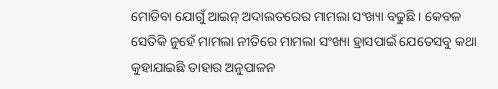ମୋଡିବା ଯୋଗୁଁ ଆଇନ୍ ଅଦାଲତରେର ମାମଲା ସଂଖ୍ୟା ବଢୁଛି । କେବଳ ସେତିକି ନୁହେଁ ମାମଲା ନୀତିରେ ମାମଲା ସଂଖ୍ୟା ହ୍ରାସପାଇଁ ଯେତେସବୁ କଥା କୁହାଯାଇଛି ତାହାର ଅନୁପାଳନ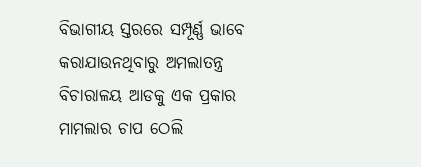ବିଭାଗୀୟ ସ୍ତରରେ ସମ୍ପୂର୍ଣ୍ଣ ଭାବେ କରାଯାଉନଥିବାରୁ ଅମଲାତନ୍ତ୍ର ବିଚାରାଳୟ ଆଡକୁ ଏକ ପ୍ରକାର ମାମଲାର ଚାପ ଠେଲି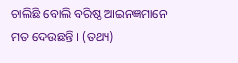ଚାଲିଛି ବୋଲି ବରିଷ୍ଠ ଆଇନଜ୍ଞମାନେ ମତ ଦେଉଛନ୍ତି । (ତଥ୍ୟ)